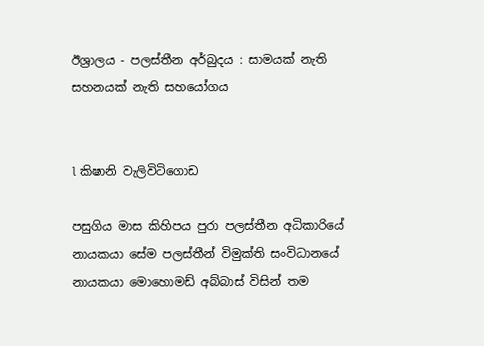ඊශ්‍රාලය - පලස්තීන අර්බුදය : සාමයක් නැති සහනයක් නැති සහයෝගය


l කිෂානි වැලිවිටිගොඩ

පසුගිය මාස කිහිපය පුරා පලස්තීන අධිකාරියේ නායකයා සේම පලස්තීන් විමුක්ති සංවිධානයේ නායකයා මොහොමඩ් අබ්බාස් විසින් තම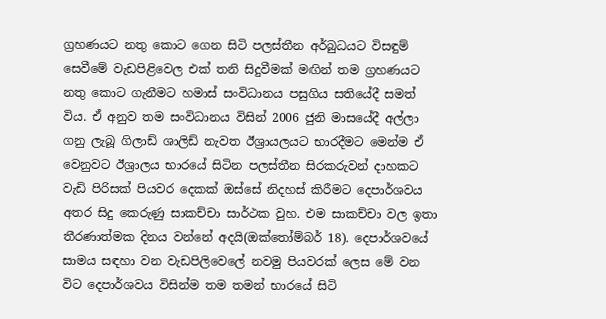ග්‍රහණයට නතු කොට ගෙන සිටි පලස්තීන අර්බුධයට විසඳුම් සෙවීමේ වැඩපිළිවෙල එක් තනි සිදුවීමක් මඟින් තම ග්‍රහණයට නතු කොට ගැනීමට හමාස් සංවිධානය පසුගිය සතියේදී සමත් විය. ඒ අනුව තම සංවිධානය විසින් 2006 ජුනි මාසයේදී අල්ලා ගනු ලැබූ ගිලාඩ් ශාලිඩ් නැවත ඊශ්‍රායලයට භාරදීමට මෙන්ම ඒ වෙනුවට ඊශ්‍රාලය භාරයේ සිටින පලස්තීන සිරකරුවන් දාහකට වැඩි පිරිසක් පියවර දෙකක් ඔස්සේ නිදහස් කිරීමට දෙපාර්ශවය අතර සිදු කෙරුණු සාකච්චා සාර්ථක වුහ. එම සාකච්චා වල ඉතා තීරණාත්මක දිනය වන්නේ අදයි(ඔක්තෝම්බර් 18). දෙපාර්ශවයේ සාමය සඳහා වන වැඩපිලිවෙලේ නවමු පියවරක් ලෙස මේ වන විට දෙපාර්ශවය විසින්ම තම තමන් භාරයේ සිටි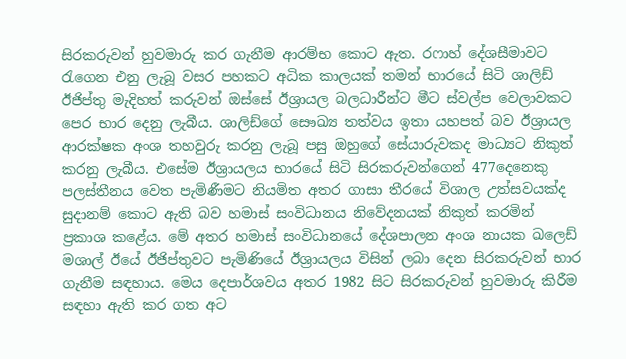සිරකරුවන් හුවමාරු කර ගැනීම ආරම්භ කොට ඇත. රෆාහ් දේශසීමාවට රැගෙන එනු ලැබූ වසර පහකට අධික කාලයක් තමන් භාරයේ සිටි ශාලිඩ් ඊජිප්තු මැදිහත් කරුවන් ඔස්සේ ඊශ්‍රායල බලධාරීන්ට මීට ස්වල්ප වෙලාවකට පෙර භාර දෙනු ලැබීය. ශාලිඩ්ගේ සෞඛ්‍ය තත්වය ඉතා යහපත් බව ඊශ්‍රායල ආරක්ෂක අංශ තහවුරු කරනු ලැබූ පසු ඔහුගේ සේයාරුවකද මාධ්‍යට නිකුත් කරනු ලැබීය. එසේම ඊශ්‍රායලය භාරයේ සිටි සිරකරුවන්ගෙන් 477දෙනෙකු පලස්තීනය වෙත පැමිණීමට නියමිත අතර ගාසා තීරයේ විශාල උත්සවයක්ද සුදානම් කොට ඇති බව හමාස් සංවිධානය නිවේදනයක් නිකුත් කරමින් ප්‍රකාශ කළේය. මේ අතර හමාස් සංවිධානයේ දේශපාලන අංශ නායක ඛලෙඩ් මශාල් ඊයේ ඊජිප්තුවට පැමිණියේ ඊශ්‍රායලය විසින් ලබා දෙන සිරකරුවන් භාර ගැනීම සඳහාය. මෙය දෙපාර්ශවය අතර 1982 සිට සිරකරුවන් හුවමාරු කිරීම සඳහා ඇති කර ගත අට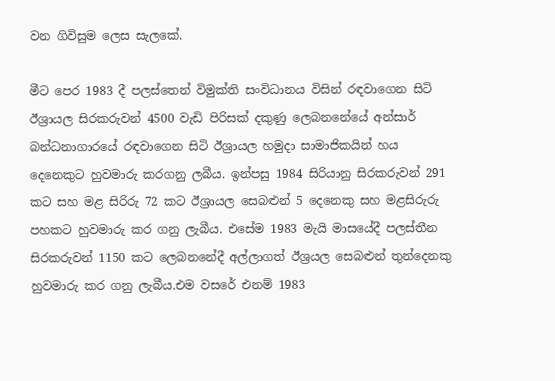වන ගිවිසුම ලෙස සැලකේ.

මීට පෙර 1983 දී පලස්තෙන් විමුක්ති සංවිධානය විසින් රඳවාගෙන සිටි ඊශ්‍රායල සිරකරුවන් 4500 වැඩි පිරිසක් දකුණු ලෙබනනේයේ අන්සාර් බන්ධනාගාරයේ රඳවාගෙන සිටි ඊශ්‍රායල හමුදා සාමාජිකයින් හය දෙනෙකුට හුවමාරු කරගනු ලබීය. ඉන්පසු 1984 සිරියානු සිරකරුවන් 291 කට සහ මළ සිරිරු 72 කට ඊශ්‍රායල සෙබළුන් 5 දෙනෙකු සහ මළසිරුරු පහකට හුවමාරු කර ගනු ලැබීය. එසේම 1983 මැයි මාසයේදී පලස්තීන සිරකරුවන් 1150 කට ලෙබනනේදී අල්ලාගත් ඊශ්‍රයල සෙබළුන් තුන්දෙනකු හුවමාරු කර ගනු ලැබීය.එම වසරේ එනම් 1983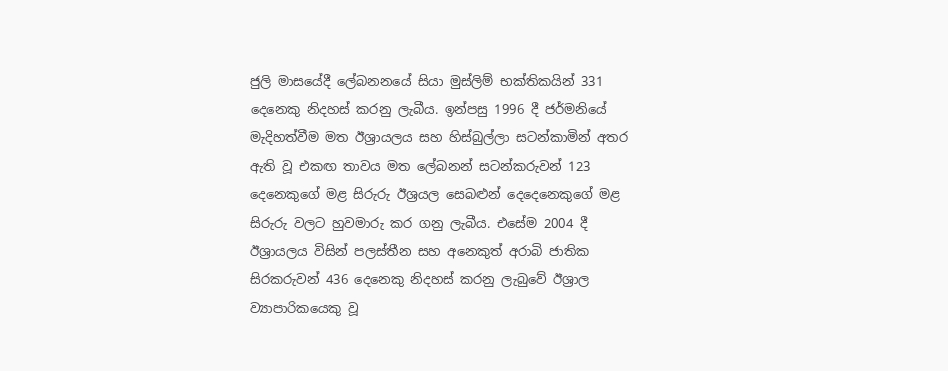ජුලි මාසයේදී ලේබනනයේ සියා මුස්ලිම් භක්තිකයින් 331 දෙනෙකු නිදහස් කරනු ලැබීය. ඉන්පසු 1996 දී ජර්මනියේ මැදිහත්වීම මත ඊශ්‍රායලය සහ හිස්බුල්ලා සටන්කාමින් අතර ඇති වූ එකඟ තාවය මත ලේබනන් සටන්කරුවන් 123 දෙනෙකුගේ මළ සිරුරු ඊශ්‍රයල සෙබළුන් දෙදෙනෙකුගේ මළ සිරුරු වලට හුවමාරු කර ගනු ලැබීය. එසේම 2004 දී ඊශ්‍රායලය විසින් පලස්තීන සහ අනෙකුත් අරාබි ජාතික සිරකරුවන් 436 දෙනෙකු නිදහස් කරනු ලැබුවේ ඊශ්‍රාල ව්‍යාපාරිකයෙකු වූ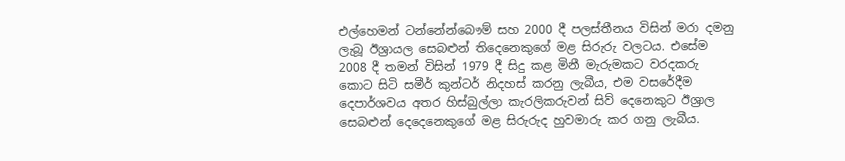එල්හෙමන් ටන්නේන්බෞම් සහ 2000 දී පලස්තීනය විසින් මරා දමනු ලැබූ ඊශ්‍රායල සෙබළුන් තිදෙනෙකුගේ මළ සිරුරු වලටය. එසේම 2008 දී තමන් විසින් 1979 දී සිදු කළ මිනී මැරුමකට වරදකරු කොට සිටි සමීර් කුන්ටර් නිදහස් කරනු ලැබීය, එම වසරේදීම දෙපාර්ශවය අතර හිස්බුල්ලා කැරලිකරුවන් සිව් දෙනෙකුට ඊශ්‍රාල සෙබළුන් දෙදෙනෙකුගේ මළ සිරුරුද හුවමාරු කර ගනු ලැබීය.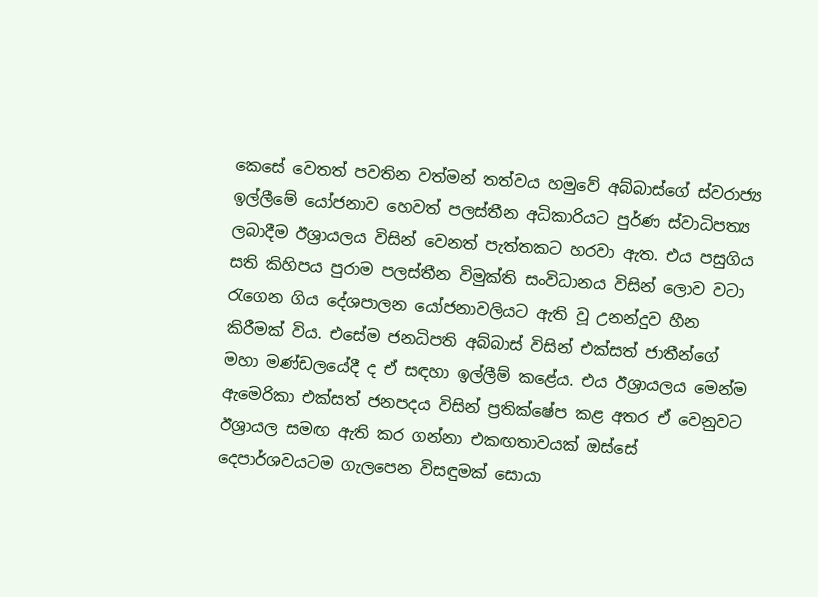කෙසේ වෙතත් පවතින වත්මන් තත්වය හමුවේ අබ්බාස්ගේ ස්වරාජ්‍ය ඉල්ලීමේ යෝජනාව හෙවත් පලස්තීන අධිකාරියට පුර්ණ ස්වාධිපත්‍ය ලබාදීම ඊශ්‍රායලය විසින් වෙනත් පැත්තකට හරවා ඇත. එය පසුගිය සති කිහිපය පුරාම පලස්තීන විමුක්ති සංවිධානය විසින් ලොව වටා රැගෙන ගිය දේශපාලන යෝජනාවලියට ඇති වූ උනන්දුව හීන කිරීමක් විය. එසේම ජනධිපති අබ්බාස් විසින් එක්සත් ජාතීන්ගේ මහා මණ්ඩලයේදී ද ඒ සඳහා ඉල්ලීම් කළේය. එය ඊශ්‍රායලය මෙන්ම ඇමෙරිකා එක්සත් ජනපදය විසින් ප්‍රතික්ෂේප කළ අතර ඒ වෙනුවට ඊශ්‍රායල සමඟ ඇති කර ගන්නා එකඟතාවයක් ඔස්සේ දෙපාර්ශවයටම ගැලපෙන විසඳුමක් සොයා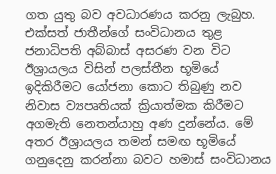ගත යුතු බව අවධාරණය කරනු ලැබුහ. එක්සත් ජාතීන්ගේ සංවිධානය තුළ ජනාධිපති අබ්බාස් අසරණ වන විට ඊශ්‍රායලය විසින් පලස්තීන භූමියේ ඉදිකිරීමට යෝජනා කොට තිබුණු නව නිවාස ව්‍යපෘතියක් ක්‍රියාත්මක කිරීමට අගමැති නෙතන්යාහු අණ දුන්නේය. මේ අතර ඊශ්‍රායලය තමන් සමඟ භූමියේ ගනුදෙනු කරන්නා බවට හමාස් සංවිධානය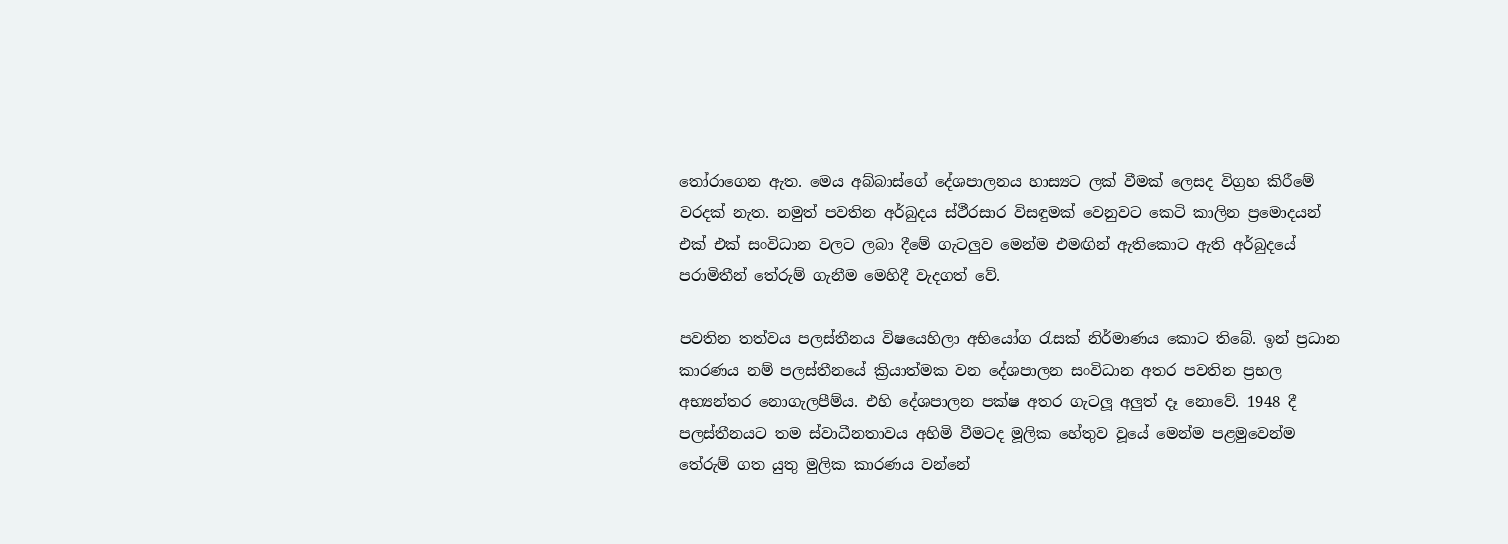තෝරාගෙන ඇත. මෙය අබ්බාස්ගේ දේශපාලනය හාස්‍යට ලක් වීමක් ලෙසද විග්‍රහ කිරීමේ වරදක් නැත. නමුත් පවතින අර්බුදය ස්ථීරසාර විසඳුමක් වෙනුවට කෙටි කාලින ප්‍රමොදයන් එක් එක් සංවිධාන වලට ලබා දීමේ ගැටලුව මෙන්ම එමඟින් ඇතිකොට ඇති අර්බුදයේ පරාමිතීන් තේරුම් ගැනීම මෙහිදී වැදගත් වේ.

පවතින තත්වය පලස්තීනය විෂයෙහිලා අභියෝග රැසක් නිර්මාණය කොට තිබේ. ඉන් ප්‍රධාන කාරණය නම් පලස්තීනයේ ක්‍රියාත්මක වන දේශපාලන සංවිධාන අතර පවතින ප්‍රභල අභ්‍යන්තර නොගැලපීම්ය. එහි දේශපාලන පක්ෂ අතර ගැටලූ අලුත් දෑ නොවේ. 1948 දී පලස්තීනයට තම ස්වාධීනතාවය අහිමි වීමටද මූලික හේතුව වූයේ මෙන්ම පළමුවෙන්ම තේරුම් ගත යුතු මුලික කාරණය වන්නේ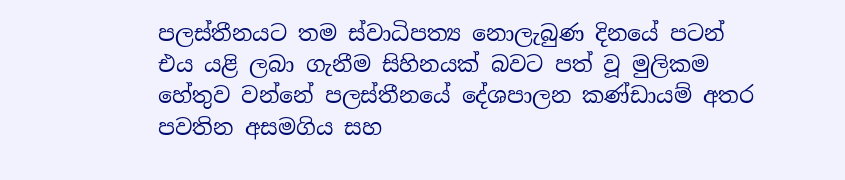පලස්තීනයට තම ස්වාධිපත්‍ය නොලැබුණ දිනයේ පටන් එය යළි ලබා ගැනීම සිහිනයක් බවට පත් වූ මුලිකම හේතුව වන්නේ පලස්තීනයේ දේශපාලන කණ්ඩායම් අතර පවතින අසමගිය සහ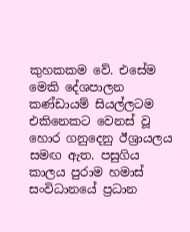කුහකකම වේ. එසේම මෙකි දේශපාලන කණ්ඩායම් සියල්ලටම එකිනෙකට වෙනස් වූ හොර ගනුදෙනු ඊශ්‍රායලය සමඟ ඇත. පසුගිය කාලය පුරාම හමාස් සංවිධානයේ ප්‍රධාන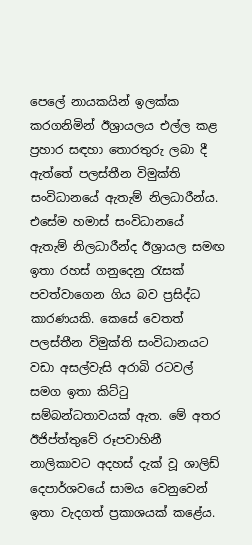පෙලේ නායකයින් ඉලක්ක කරගනිමින් ඊශ්‍රායලය එල්ල කළ ප්‍රහාර සඳහා තොරතුරු ලබා දී ඇත්තේ පලස්තීන විමුක්ති සංවිධානයේ ඇතැම් නිලධාරීන්ය. එසේම හමාස් සංවිධානයේ ඇතැම් නිලධාරීන්ද ඊශ්‍රායල සමඟ ඉතා රහස් ගනුදෙනු රැසක් පවත්වාගෙන ගිය බව ප්‍රසිද්ධ කාරණයකි. කෙසේ වෙතත් පලස්තීන විමුක්ති සංවිධානයට වඩා අසල්වැසි අරාබි රටවල් සමග ඉතා කිට්ටු සම්බන්ධතාවයක් ඇත. මේ අතර ඊජිප්ත්තුවේ රූපවාහිනී නාලිකාවට අදහස් දැක් වූ ශාලිඩ් දෙපාර්ශවයේ සාමය වෙනුවෙන් ඉතා වැදගත් ප්‍රකාශයක් කළේය.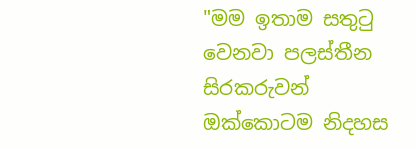"මම ඉතාම සතුටු වෙනවා පලස්තීන සිරකරුවන් ඔක්කොටම නිදහස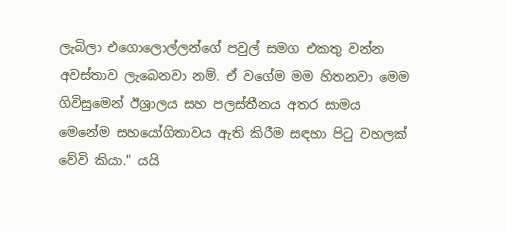ලැබිලා එගොලොල්ලන්ගේ පවුල් සමග එකතු වන්න අවස්තාව ලැබෙනවා නම්. ඒ වගේම මම හිතනවා මෙම ගිවිසුමෙන් ඊශ්‍රාලය සහ පලස්තීනය අතර සාමය මෙනේම සහයෝගිතාවය ඇති කිරීම සඳහා පිටු වහලක් වේවි කියා." යයි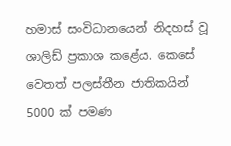හමාස් සංවිධානයෙන් නිදහස් වූ ශාලිඩ් ප්‍රකාශ කළේය. කෙසේ වෙතත් පලස්තීන ජාතිකයින් 5000 ක් පමණ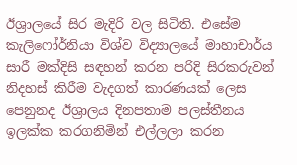ඊශ්‍රාලයේ සිර මැදිරි වල සිටිති. එසේම කැලිෆෝර්නියා විශ්ව විද්‍යාලයේ මාහාචාර්ය සාරී මක්දිසි සඳහන් කරන පරිදි සිරකරුවන් නිදහස් කිරීම වැදගත් කාරණයක් ලෙස පෙනුනද ඊශ්‍රාලය දිනපතාම පලස්තීනය ඉලක්ක කරගනිමින් එල්ලලා කරන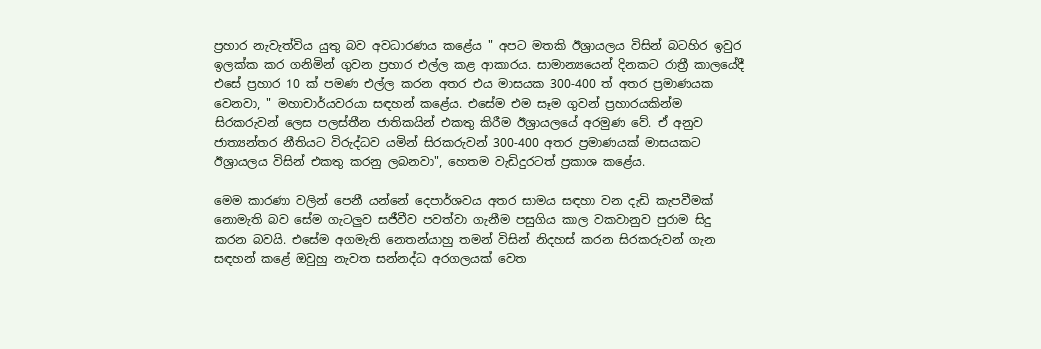ප්‍රහාර නැවැත්විය යුතු බව අවධාරණය කළේය " අපට මතකි ඊශ්‍රායලය විසින් බටහිර ඉවුර ඉලක්ක කර ගනිමින් ගුවන ප්‍රහාර එල්ල කළ ආකාරය. සාමාන්‍යයෙන් දිනකට රාත්‍රී කාලයේදී එසේ ප්‍රහාර 10 ක් පමණ එල්ල කරන අතර එය මාසයක 300-400 ත් අතර ප්‍රමාණයක වෙනවා, " මහාචාර්යවරයා සඳහන් කළේය. එසේම එම සෑම ගුවන් ප්‍රහාරයකින්ම සිරකරුවන් ලෙස පලස්තීන ජාතිකයින් එකතු කිරීම ඊශ්‍රායලයේ අරමුණ වේ. ඒ අනුව ජාත්‍යන්තර නීතියට විරුද්ධව යමින් සිරකරුවන් 300-400 අතර ප්‍රමාණයක් මාසයකට ඊශ්‍රායලය විසින් එකතු කරනු ලබනවා", හෙතම වැඩිදුරටත් ප්‍රකාශ කළේය.

මෙම කාරණා වලින් පෙනී යන්නේ දෙපාර්ශවය අතර සාමය සඳහා වන දැඩි කැපවීමක් නොමැති බව සේම ගැටලුව සජීවීව පවත්වා ගැනීම පසුගිය කාල වකවානුව පුරාම සිදු කරන බවයි. එසේම අගමැති නෙතන්යාහු තමන් විසින් නිදහස් කරන සිරකරුවන් ගැන සඳහන් කළේ ඔවුහු නැවත සන්නද්ධ අරගලයක් වෙත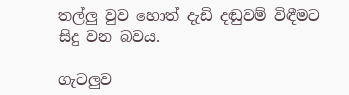තල්ලු වුව හොත් දැඩි දඬුවම් විඳීමට සිදු වන බවය.

ගැටලුව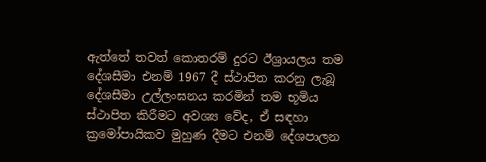ඇත්තේ තවත් කොතරම් දුරට ඊශ්‍රායලය තම දේශසීමා එනම් 1967 දී ස්ථාපිත කරනු ලැබූ දේශසීමා උල්ලංඝනය කරමින් තම භූමිය ස්ථාපිත කිරීමට අවශ්‍ය වේද, ඒ සඳහා ක්‍රමෝපායිකව මුහුණ දීමට එනම් දේශපාලන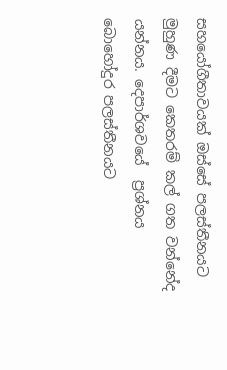සහයෝගීතාවයක් ඔස්සේ පලස්තීනයට මුහුණ දීමට කෙතරම් කල් ගත වන්නේද යන්නය. දෙපාර්ශවයේ  ප්‍රශ්නය බොහෝදුර පලස්තීනයට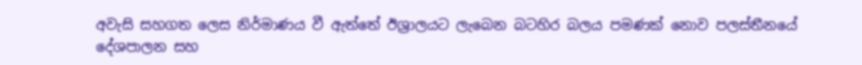අවැසි සහගත ලෙස නිර්මාණය වී ඇත්තේ ඊශ්‍රාලයට ලැබෙන බටහිර බලය පමණක් නොව පලස්තීනයේ දේශපාලන සහ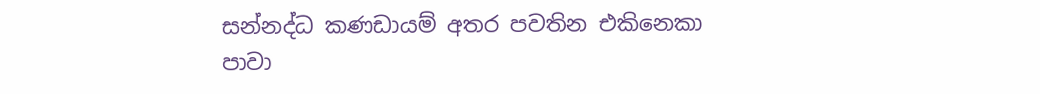සන්නද්ධ කණඩායම් අතර පවතින එකිනෙකා පාවා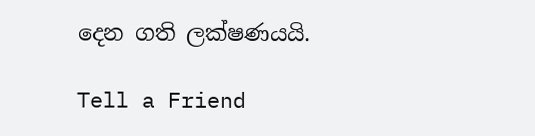දෙන ගති ලක්ෂණයයි.

Tell a Friend